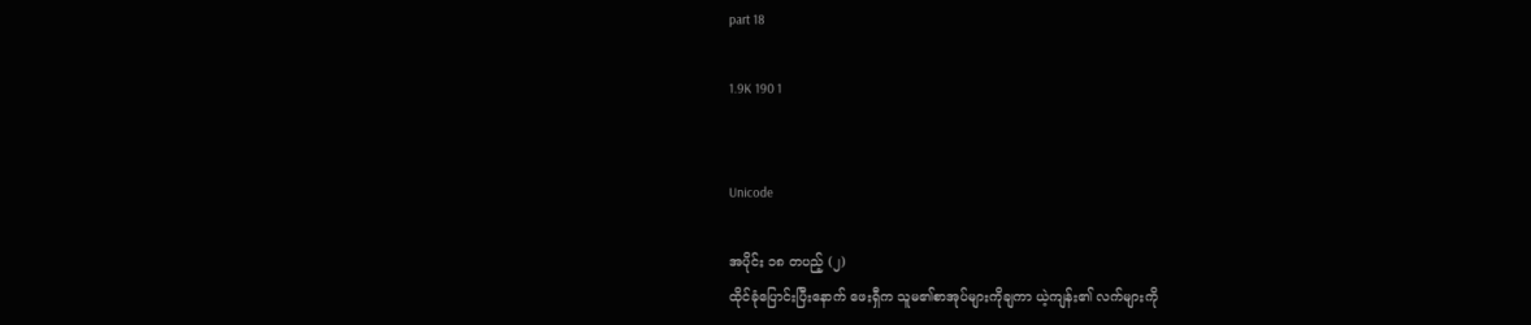part 18

1.9K 190 1


Unicode

အပိုင်း ၁၈ တပည့် (၂)
ထိုင်ခုံပြောင်းပြီးနောက် ဖေးရှီက သူမ၏စာအုပ်များကိုချကာ ယဲ့ကျန်း၏ လက်များကို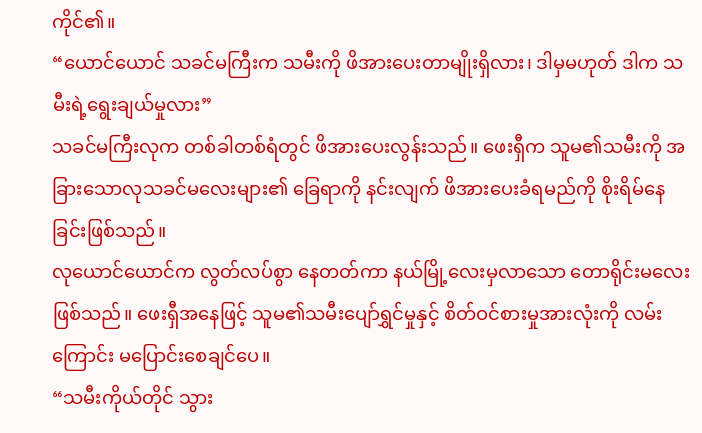ကိုင်၏။
“ယောင်ယောင် သခင်မကြီးက သမီးကို ဖိအားပေးတာမျိုးရှိလား၊ ဒါမှမဟုတ် ဒါက သမီးရဲ့ရွေးချယ်မှုလား”
သခင်မကြီးလုက တစ်ခါတစ်ရံတွင် ဖိအားပေးလွန်းသည်။ ဖေးရှီက သူမ၏သမီးကို အခြားသောလုသခင်မလေးများ၏ ခြေရာကို နင်းလျက် ဖိအားပေးခံရမည်ကို စိုးရိမ်နေခြင်းဖြစ်သည်။
လုယောင်ယောင်က လွတ်လပ်စွာ နေတတ်ကာ နယ်မြို့လေးမှလာသော တောရိုင်းမလေးဖြစ်သည်။ ဖေးရှီအနေဖြင့် သူမ၏သမီးပျော်ရွှင်မှုနှင့် စိတ်ဝင်စားမှုအားလုံးကို လမ်းကြောင်း မပြောင်းစေချင်ပေ။
“သမီးကိုယ်တိုင် သွား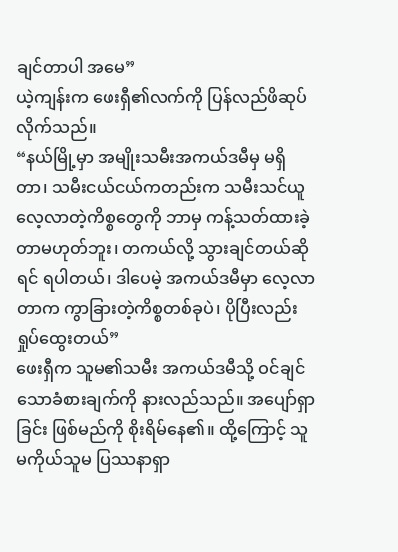ချင်တာပါ အမေ”
ယဲ့ကျန်းက ဖေးရှီ၏လက်ကို ပြန်လည်ဖိဆုပ်လိုက်သည်။
“နယ်မြို့မှာ အမျိုးသမီးအကယ်ဒမီမှ မရှိတာ၊ သမီးငယ်ငယ်ကတည်းက သမီးသင်ယူလေ့လာတဲ့ကိစ္စတွေကို ဘာမှ ကန့်သတ်ထားခဲ့တာမဟုတ်ဘူး၊ တကယ်လို့ သွားချင်တယ်ဆိုရင် ရပါတယ်၊ ဒါပေမဲ့ အကယ်ဒမီမှာ လေ့လာတာက ကွာခြားတဲ့ကိစ္စတစ်ခုပဲ၊ ပိုပြီးလည်းရှုပ်ထွေးတယ်”
ဖေးရှီက သူမ၏သမီး အကယ်ဒမီသို့ ဝင်ချင်သောခံစားချက်ကို နားလည်သည်။ အပျော်ရှာခြင်း ဖြစ်မည်ကို စိုးရိမ်နေ၏။ ထို့ကြောင့် သူမကိုယ်သူမ ပြဿနာရှာ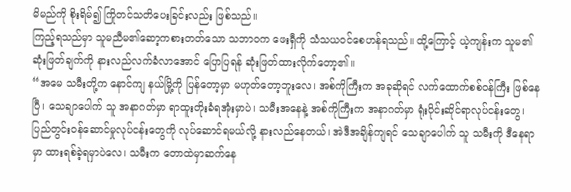မိမည်ကို စိုးရိမ်၍ ကြိုတင်သတိပေးခြင်းလည်း ဖြစ်သည်။
ကြည့်ရသည်မှာ သူမညီမ၏ဆော့ကစားတတ်သော သဘာဝက ဖေးရှီကို သံသယဝင်စေဟန်ရသည်။ ထို့ကြောင့် ယဲ့ကျန်းက သူမ၏ဆုံးဖြတ်ချက်ကို နားလည်လက်ခံလာအောင် ပြောပြရန် ဆုံးဖြတ်ထားလိုက်တော့၏။
“အမေ သမီးတို့က နောင်ကျ နယ်မြို့ကို ပြန်တော့မှာ မဟုတ်တော့ဘူးလေ၊ အစ်ကိုကြီးက အခုဆိုရင် လက်ထောက်စစ်ဝန်ကြီး ဖြစ်နေပြီ၊ သေချာပေါက် သူ အနာဂတ်မှာ ရာထူးတိုးခံရအုံးမှာပဲ၊ သမီးအနေနဲ့ အစ်ကိုကြီးက အနာဂတ်မှာ ရုံးပိုင်းဆိုင်ရာလုပ်ငန်းတွေ၊ ပြည်တွင်းဝန်ဆောင်မှုလုပ်ငန်းတွေကို လုပ်ဆောင်ရမယ်လို့ နားလည်နေတယ်၊ အဲဒီအချိန်ကျရင် သေချာပေါက် သူ သမီးကို ဒီနေရာမှာ ထားရစ်ခဲ့ရမှာပဲလေ၊ သမီးက တောထဲမှာဆက်နေ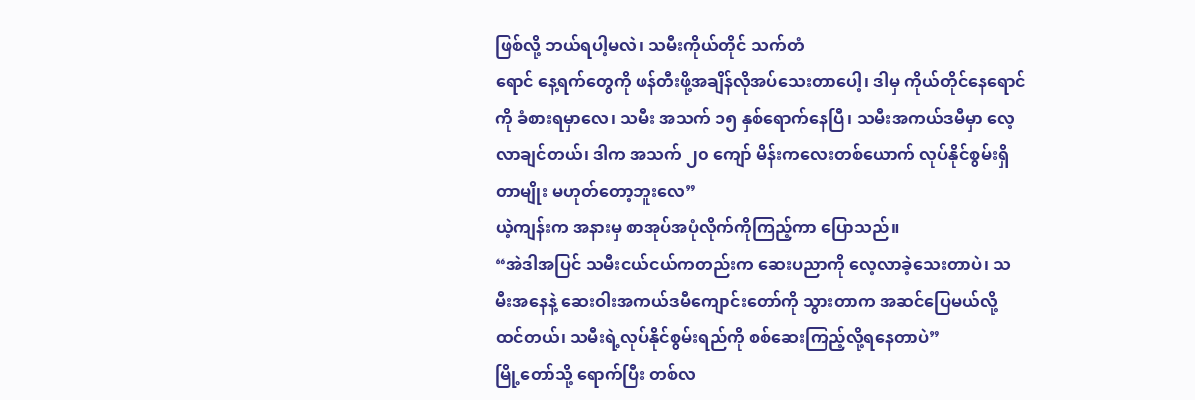ဖြစ်လို့ ဘယ်ရပါ့မလဲ၊ သမီးကိုယ်တိုင် သက်တံ                                                                                                                                                                                                                                                                                                                                                                                                                   ရောင် နေ့ရက်တွေကို ဖန်တီးဖို့အချိန်လိုအပ်သေးတာပေါ့၊ ဒါမှ ကိုယ်တိုင်နေရောင်ကို ခံစားရမှာလေ၊ သမီး အသက် ၁၅ နှစ်ရောက်နေပြီ၊ သမီးအကယ်ဒမီမှာ လေ့လာချင်တယ်၊ ဒါက အသက် ၂၀ ကျော် မိန်းကလေးတစ်ယောက် လုပ်နိုင်စွမ်းရှိတာမျိုး မဟုတ်တော့ဘူးလေ”
ယဲ့ကျန်းက အနားမှ စာအုပ်အပုံလိုက်ကိုကြည့်ကာ ပြောသည်။
“အဲဒါအပြင် သမီးငယ်ငယ်ကတည်းက ဆေးပညာကို လေ့လာခဲ့သေးတာပဲ၊ သမီးအနေနဲ့ ဆေးဝါးအကယ်ဒမီကျောင်းတော်ကို သွားတာက အဆင်ပြေမယ်လို့ ထင်တယ်၊ သမီးရဲ့လုပ်နိုင်စွမ်းရည်ကို စစ်ဆေးကြည့်လို့ရနေတာပဲ”
မြို့တော်သို့ ရောက်ပြီး တစ်လ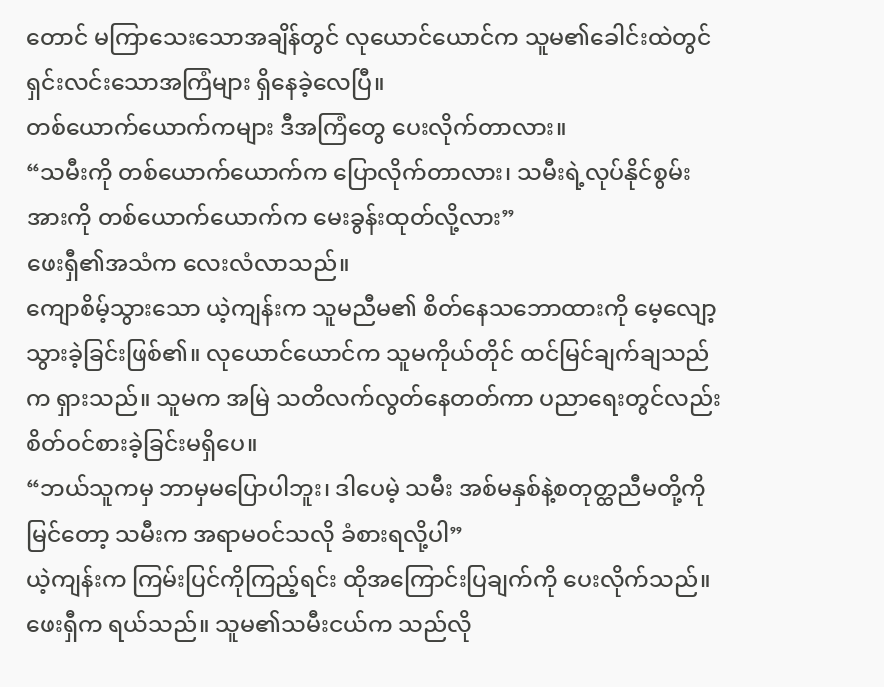တောင် မကြာသေးသောအချိန်တွင် လုယောင်ယောင်က သူမ၏ခေါင်းထဲတွင် ရှင်းလင်းသောအကြံများ ရှိနေခဲ့လေပြီ။
တစ်ယောက်ယောက်ကများ ဒီအကြံတွေ ပေးလိုက်တာလား။
“သမီးကို တစ်ယောက်ယောက်က ပြောလိုက်တာလား၊ သမီးရဲ့လုပ်နိုင်စွမ်းအားကို တစ်ယောက်ယောက်က မေးခွန်းထုတ်လို့လား”
ဖေးရှီ၏အသံက လေးလံလာသည်။
ကျောစိမ့်သွားသော ယဲ့ကျန်းက သူမညီမ၏ စိတ်နေသဘောထားကို မေ့လျော့သွားခဲ့ခြင်းဖြစ်၏။ လုယောင်ယောင်က သူမကိုယ်တိုင် ထင်မြင်ချက်ချသည်က ရှားသည်။ သူမက အမြဲ သတိလက်လွတ်နေတတ်ကာ ပညာရေးတွင်လည်း စိတ်ဝင်စားခဲ့ခြင်းမရှိပေ။
“ဘယ်သူကမှ ဘာမှမပြောပါဘူး၊ ဒါပေမဲ့ သမီး အစ်မနှစ်နဲ့စတုတ္ထညီမတို့ကို မြင်တော့ သမီးက အရာမဝင်သလို ခံစားရလို့ပါ”
ယဲ့ကျန်းက ကြမ်းပြင်ကိုကြည့်ရင်း ထိုအကြောင်းပြချက်ကို ပေးလိုက်သည်။
ဖေးရှီက ရယ်သည်။ သူမ၏သမီးငယ်က သည်လို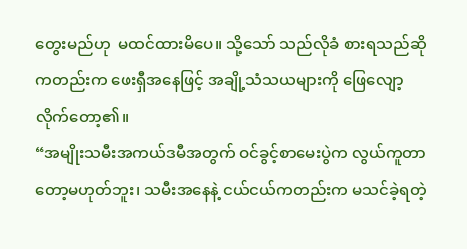တွေးမည်ဟု  မထင်ထားမိပေ။ သို့သော် သည်လိုခံ စားရသည်ဆိုကတည်းက ဖေးရှီအနေဖြင့် အချို့သံသယများကို ဖြေလျော့လိုက်တော့၏။
“အမျိုးသမီးအကယ်ဒမီအတွက် ဝင်ခွင့်စာမေးပွဲက လွယ်ကူတာတော့မဟုတ်ဘူး၊ သမီးအနေနဲ့ ငယ်ငယ်ကတည်းက မသင်ခဲ့ရတဲ့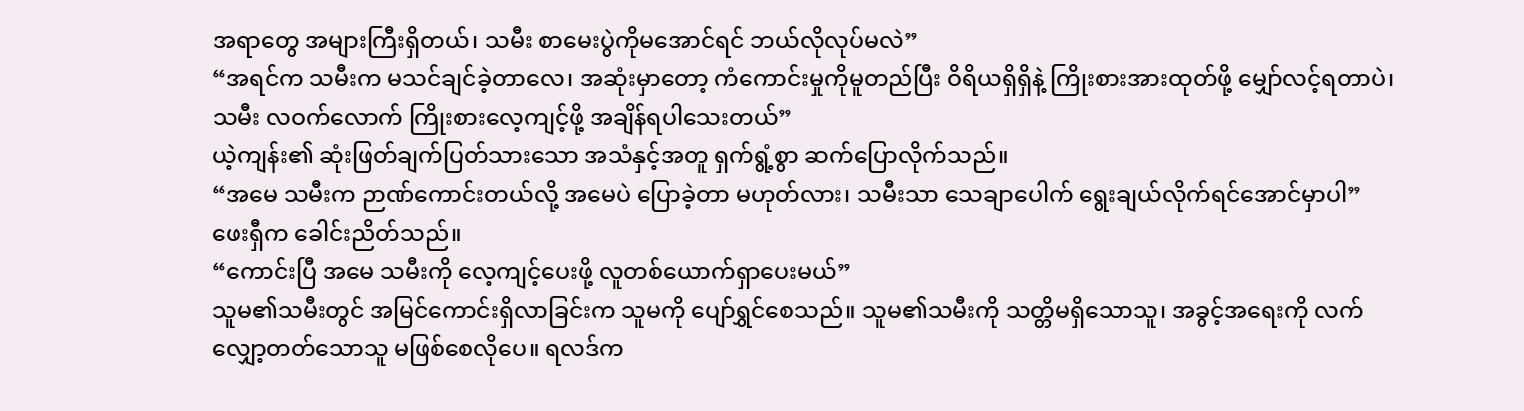အရာတွေ အများကြီးရှိတယ်၊ သမီး စာမေးပွဲကိုမအောင်ရင် ဘယ်လိုလုပ်မလဲ”
“အရင်က သမီးက မသင်ချင်ခဲ့တာလေ၊ အဆုံးမှာတော့ ကံကောင်းမှုကိုမူတည်ပြီး ဝိရိယရှိရှိနဲ့ ကြိုးစားအားထုတ်ဖို့ မျှော်လင့်ရတာပဲ၊ သမီး လဝက်လောက် ကြိုးစားလေ့ကျင့်ဖို့ အချိန်ရပါသေးတယ်”
ယဲ့ကျန်း၏ ဆုံးဖြတ်ချက်ပြတ်သားသော အသံနှင့်အတူ ရှက်ရွံ့စွာ ဆက်ပြောလိုက်သည်။
“အမေ သမီးက ဉာဏ်ကောင်းတယ်လို့ အမေပဲ ပြောခဲ့တာ မဟုတ်လား၊ သမီးသာ သေချာပေါက် ရွေးချယ်လိုက်ရင်အောင်မှာပါ”
ဖေးရှီက ခေါင်းညိတ်သည်။
“ကောင်းပြီ အမေ သမီးကို လေ့ကျင့်ပေးဖို့ လူတစ်ယောက်ရှာပေးမယ်”
သူမ၏သမီးတွင် အမြင်ကောင်းရှိလာခြင်းက သူမကို ပျော်ရွှင်စေသည်။ သူမ၏သမီးကို သတ္တိမရှိသောသူ၊ အခွင့်အရေးကို လက်လျှော့တတ်သောသူ မဖြစ်စေလိုပေ။ ရလဒ်က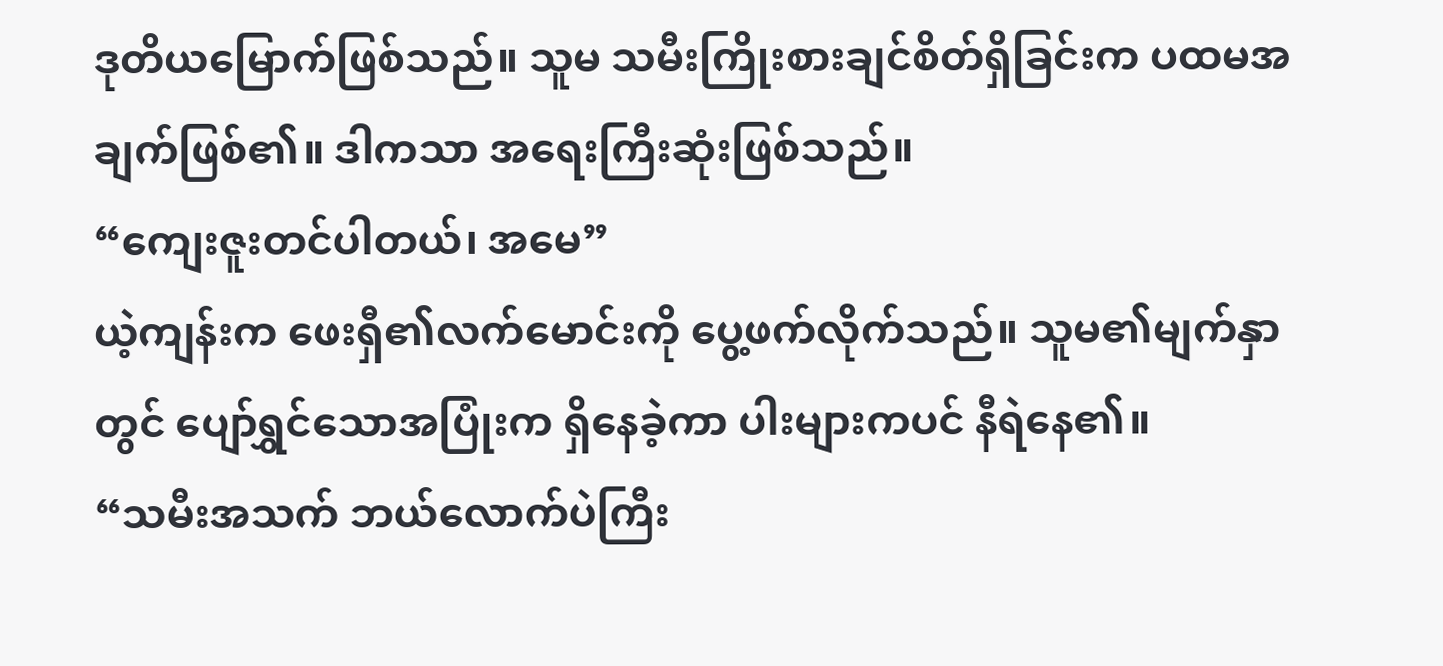ဒုတိယမြောက်ဖြစ်သည်။ သူမ သမီးကြိုးစားချင်စိတ်ရှိခြင်းက ပထမအချက်ဖြစ်၏။ ဒါကသာ အရေးကြီးဆုံးဖြစ်သည်။
“ကျေးဇူးတင်ပါတယ်၊ အမေ”
ယဲ့ကျန်းက ဖေးရှီ၏လက်မောင်းကို ပွေ့ဖက်လိုက်သည်။ သူမ၏မျက်နှာတွင် ပျော်ရွှင်သောအပြုံးက ရှိနေခဲ့ကာ ပါးများကပင် နီရဲနေ၏။
“သမီးအသက် ဘယ်လောက်ပဲကြီး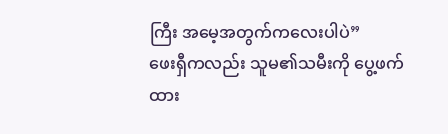ကြီး အမေ့အတွက်ကလေးပါပဲ”
ဖေးရှီကလည်း သူမ၏သမီးကို ပွေ့ဖက်ထား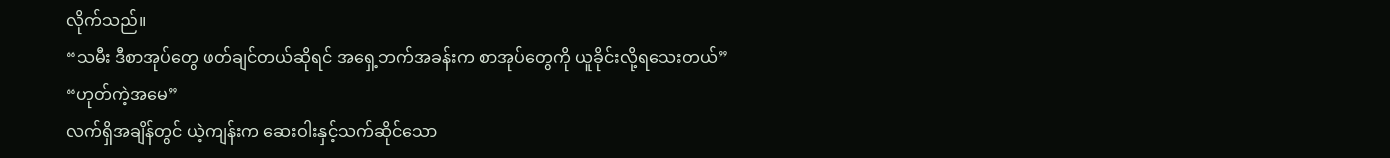လိုက်သည်။
“သမီး ဒီစာအုပ်တွေ ဖတ်ချင်တယ်ဆိုရင် အရှေ့ဘက်အခန်းက စာအုပ်တွေကို ယူခိုင်းလို့ရသေးတယ်”
“ဟုတ်ကဲ့အမေ”
လက်ရှိအချိန်တွင် ယဲ့ကျန်းက ဆေးဝါးနှင့်သက်ဆိုင်သော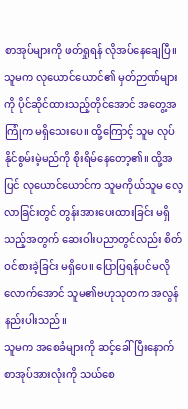စာအုပ်များကို ဖတ်ရှုရန် လိုအပ်နေချေပြီ။ သူမက လုယောင်ယောင်၏ မှတ်ဉာဏ်များကို ပိုင်ဆိုင်ထားသည့်တိုင်အောင် အတွေ့အကြုံက မရှိသေးပေ။ ထို့ကြောင့် သူမ လုပ်နိုင်စွမ်းမဲ့မည်ကို စိုးရိမ်နေတော့၏။ ထို့အပြင် လုယောင်ယောင်က သူမကိုယ်သူမ လေ့လာခြင်းတွင် တွန်းအားပေးထားခြင်း မရှိသည့်အတွက် ဆေးဝါးပညာတွင်လည်း စိတ်ဝင်စားခဲ့ခြင်း မရှိပေ။ ပြောပြရန်ပင်မလိုလောက်အောင် သူမ၏ဗဟုသုတက အလွန်နည်းပါးသည်။
သူမက အစေခံများကို ဆင့်ခေါ်ပြီးနောက် စာအုပ်အားလုံးကို သယ်စေ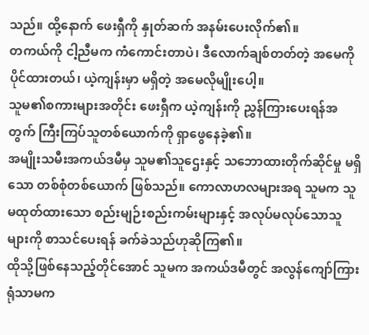သည်။ ထို့နောက် ဖေးရှီကို နှုတ်ဆက် အနမ်းပေးလိုက်၏။
တကယ်ကို ငါ့ညီမက ကံကောင်းတာပဲ၊ ဒီလောက်ချစ်တတ်တဲ့ အမေကို ပိုင်ထားတယ်၊ ယဲ့ကျန်းမှာ မရှိတဲ့ အမေလိုမျိုးပေါ့။
သူမ၏စကားများအတိုင်း ဖေးရှီက ယဲ့ကျန်းကို ညွှန်ကြားပေးရန်အတွက် ကြီးကြပ်သူတစ်ယောက်ကို ရှာဖွေနေခဲ့၏။
အမျိုးသမီးအကယ်ဒမီမှ သူမ၏သူဌေးနှင့် သဘောထားတိုက်ဆိုင်မှု မရှိသော တစ်စုံတစ်ယောက် ဖြစ်သည်။ ကောလာဟလများအရ သူမက သူမထုတ်ထားသော စည်းမျဉ်းစည်းကမ်းများနှင့် အလုပ်မလုပ်သောသူများကို စာသင်ပေးရန် ခက်ခဲသည်ဟုဆိုကြ၏။
ထိုသို့ဖြစ်နေသည့်တိုင်အောင် သူမက အကယ်ဒမီတွင် အလွန်ကျော်ကြားရုံသာမက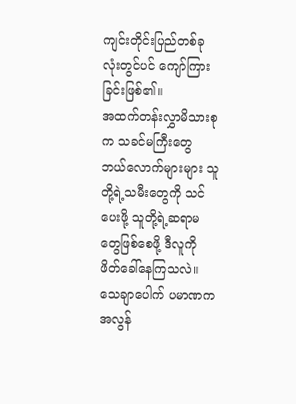ကျင်းတိုင်းပြည်တစ်ခုလုံးတွင်ပင် ကျော်ကြားခြင်းဖြစ်၏။
အထက်တန်းလွှာမိသားစုက သခင်မကြီးတွေ ဘယ်လောက်များများ သူတို့ရဲ့သမီးတွေကို သင်ပေးဖို့ သူတို့ရဲ့ဆရာမတွေဖြစ်စေဖို့ ဒီလူကို ဖိတ်ခေါ်နေကြသလဲ။
သေချာပေါက် ပမာဏက အလွန်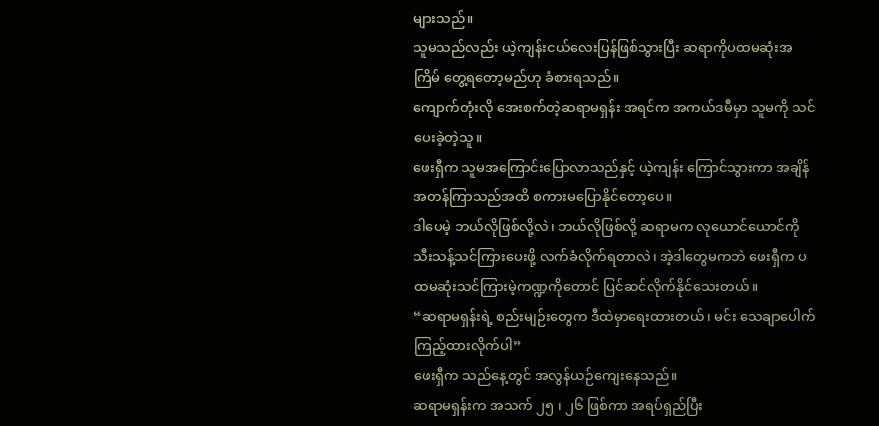များသည်။
သူမသည်လည်း ယဲ့ကျန်းငယ်လေးပြန်ဖြစ်သွားပြီး ဆရာကိုပထမဆုံးအကြိမ် တွေ့ရတော့မည်ဟု ခံစားရသည်။
ကျောက်တုံးလို အေးစက်တဲ့ဆရာမရှန်း အရင်က အကယ်ဒမီမှာ သူမကို သင်ပေးခဲ့တဲ့သူ။
ဖေးရှီက သူမအကြောင်းပြောလာသည်နှင့် ယဲ့ကျန်း ကြောင်သွားကာ အချိန်အတန်ကြာသည်အထိ စကားမပြောနိုင်တော့ပေ။
ဒါပေမဲ့ ဘယ်လိုဖြစ်လို့လဲ၊ ဘယ်လိုဖြစ်လို့ ဆရာမက လုယောင်ယောင်ကို သီးသန့်သင်ကြားပေးဖို့ လက်ခံလိုက်ရတာလဲ၊ အဲ့ဒါတွေမကဘဲ ဖေးရှီက ပထမဆုံးသင်ကြားမဲ့ကဏ္ဍကိုတောင် ပြင်ဆင်လိုက်နိုင်သေးတယ်။
“ဆရာမရှန်းရဲ့ စည်းမျဉ်းတွေက ဒီထဲမှာရေးထားတယ်၊ မင်း သေချာပေါက် ကြည့်ထားလိုက်ပါ”
ဖေးရှီက သည်နေ့တွင် အလွန်ယဉ်ကျေးနေသည်။
ဆရာမရှန်းက အသက် ၂၅ ၊ ၂၆ ဖြစ်ကာ အရပ်ရှည်ပြီး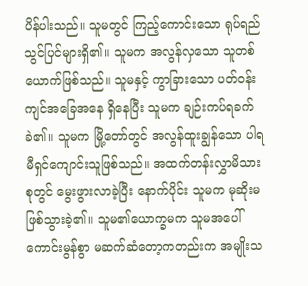ပိန်ပါးသည်။ သူမတွင် ကြည့်ကောင်းသော ရုပ်ရည်သွင်ပြင်များရှိ၏။ သူမက အလွန်လှသော သူတစ်ယောက်ဖြစ်သည်။ သူမနှင့် ကွာခြားသော ပတ်ဝန်းကျင်အခြေအနေ ရှိနေပြီး သူမက ချဉ်းကပ်ရခက်ခဲ၏။ သူမက မြို့တော်တွင် အလွန်ထူးချွန်သော ပါရမီရှင်ကျောင်းသူဖြစ်သည်။ အထက်တန်းလွှာမိသားစုတွင် မွေးဖွားလာခဲ့ပြီး နောက်ပိုင်း သူမက မုဆိုးမဖြစ်သွားခဲ့၏။ သူမ၏ယောက္ခမက သူမအပေါ် ကောင်းမွန်စွာ မဆက်ဆံတော့ကတည်းက အမျိုးသ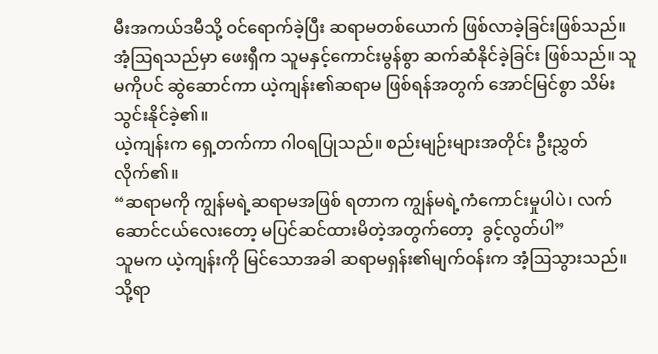မီးအကယ်ဒမီသို့ ဝင်ရောက်ခဲ့ပြီး ဆရာမတစ်ယောက် ဖြစ်လာခဲ့ခြင်းဖြစ်သည်။
အံ့ဩရသည်မှာ ဖေးရှီက သူမနှင့်ကောင်းမွန်စွာ ဆက်ဆံနိုင်ခဲ့ခြင်း ဖြစ်သည်။ သူမကိုပင် ဆွဲဆောင်ကာ ယဲ့ကျန်း၏ဆရာမ ဖြစ်ရန်အတွက် အောင်မြင်စွာ သိမ်းသွင်းနိုင်ခဲ့၏။
ယဲ့ကျန်းက ရှေ့တက်ကာ ဂါဝရပြုသည်။ စည်းမျဉ်းများအတိုင်း ဦးညွှတ်လိုက်၏။
“ဆရာမကို ကျွန်မရဲ့ဆရာမအဖြစ် ရတာက ကျွန်မရဲ့ကံကောင်းမှုပါပဲ၊ လက်ဆောင်ငယ်လေးတော့ မပြင်ဆင်ထားမိတဲ့အတွက်တော့  ခွင့်လွတ်ပါ”
သူမက ယဲ့ကျန်းကို မြင်သောအခါ ဆရာမရှန်း၏မျက်ဝန်းက အံ့ဩသွားသည်။ သို့ရာ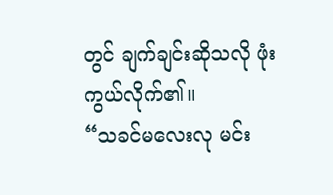တွင် ချက်ချင်းဆိုသလို ဖုံးကွယ်လိုက်၏။
“သခင်မလေးလု မင်း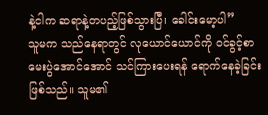နဲ့ငါက ဆရာနဲ့တပည့်ဖြစ်သွားပြီ၊ ခေါင်းမော့ပါ”
သူမက သည်နေရာတွင် လုယောင်ယောင်ကို ဝင်ခွင့်စာမေးပွဲအောင်အောင် သင်ကြားပေးရန် ရောက်နေခဲ့ခြင်း ဖြစ်သည်။ သူမ၏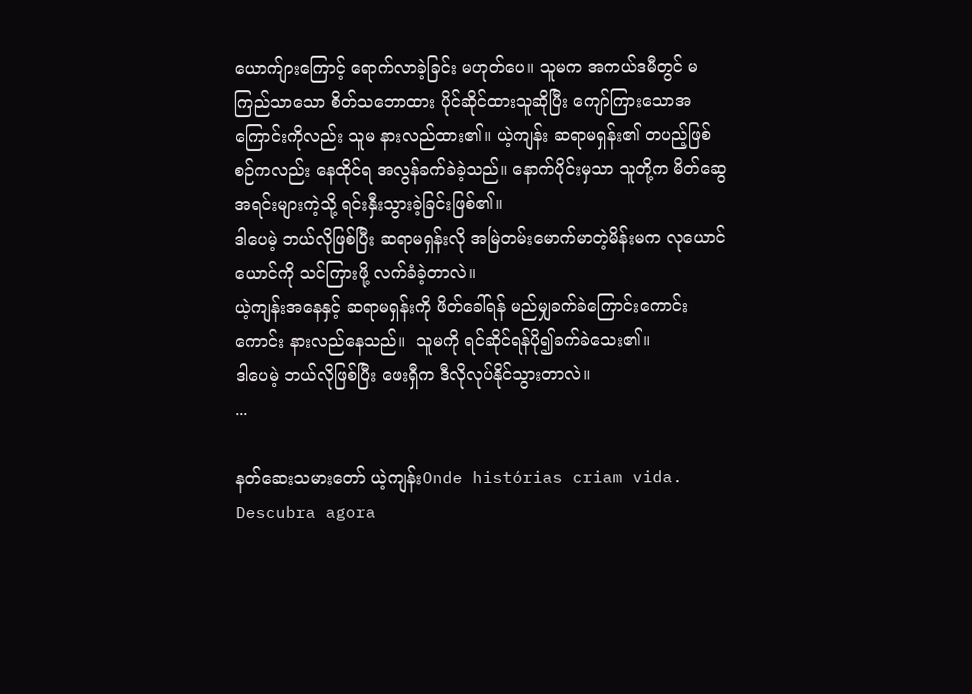ယောက်ျားကြောင့် ရောက်လာခဲ့ခြင်း မဟုတ်ပေ။ သူမက အကယ်ဒမီတွင် မကြည်သာသော စိတ်သဘောထား ပိုင်ဆိုင်ထားသူဆိုပြီး ကျော်ကြားသောအကြောင်းကိုလည်း သူမ နားလည်ထား၏။ ယဲ့ကျန်း ဆရာမရှန်း၏ တပည့်ဖြစ်စဉ်ကလည်း နေထိုင်ရ အလွန်ခက်ခဲခဲ့သည်။ နောက်ပိုင်းမှသာ သူတို့က မိတ်ဆွေအရင်းများကဲ့သို့ ရင်းနှီးသွားခဲ့ခြင်းဖြစ်၏။
ဒါပေမဲ့ ဘယ်လိုဖြစ်ပြီး ဆရာမရှန်းလို အမြဲတမ်းမောက်မာတဲ့မိန်းမက လုယောင်ယောင်ကို သင်ကြားဖို့ လက်ခံခဲ့တာလဲ။
ယဲ့ကျန်းအနေနှင့် ဆရာမရှန်းကို ဖိတ်ခေါ်ရန် မည်မျှခက်ခဲကြောင်းကောင်းကောင်း နားလည်နေသည်။  သူမကို ရင်ဆိုင်ရန်ပို၍ခက်ခဲသေး၏။
ဒါပေမဲ့ ဘယ်လိုဖြစ်ပြီး ဖေးရှီက ဒီလိုလုပ်နိုင်သွားတာလဲ။
...

နတ်ဆေးသမားတော် ယဲ့ကျန်းOnde histórias criam vida. Descubra agora